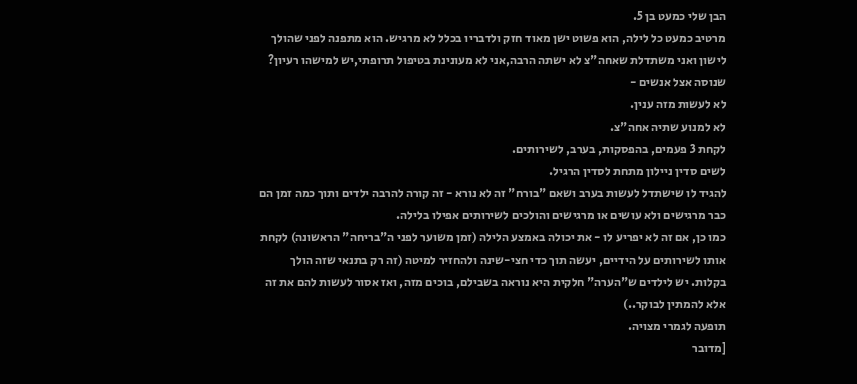הבן שלי כמעט בן 5.
מרטיב כמעט כל לילה, הוא פשוט ישן מאוד חזק ולדבריו בכלל לא מרגיש. הוא מתפנה לפני שהולך לישון ואני משתדלת שאחה"צ לא ישתה הרבה,אני לא מעונינת בטיפול תרופתי,יש למישהו רעיון?
שנוסה אצל אנשים -
לא לעשות מזה ענין.
לא למנוע שתיה אחה"צ.
לקחת 3 פעמים, בהפסקות, בערב, לשירותים.
לשים סדין ניילון מתחת לסדין הרגיל.
להגיד לו שישתדל לעשות בערב ושאם "בורח" זה לא נורא - זה קורה להרבה ילדים ותוך כמה זמן הם כבר מרגישים ולא עושים או מרגישים והולכים לשירותים אפילו בלילה.
כמו כן, אם זה לא יפריע לו - את יכולה באמצע הלילה (זמן משוער לפני ה"בריחה" הראשונה) לקחת אותו לשירותים על הידיים, יעשה תוך כדי חצי-שינה ולהחזיר למיטה (זה רק בתנאי שזה הולך בקלות. יש לילדים ש"הערה" חלקית היא נוראה בשבילם, בוכים מזה, ואז אסור לעשות להם את זה אלא להמתין לבוקר..)
תופעה לגמרי מצויה.
[מדובר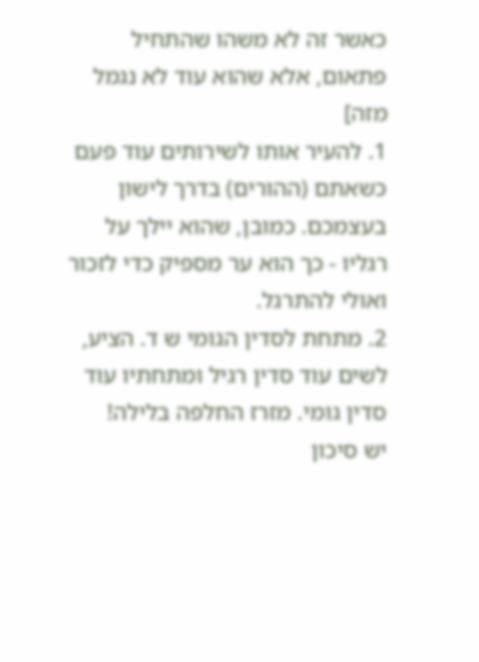כאשר זה לא משהו שהתחיל פתאום, אלא שהוא עוד לא נגמל מזה]
1. להעיר אותו לשירותים עוד פעם כשאתם (ההורים) בדרך לישון בעצמכם. כמובן, שהוא יילך על רגליו - כך הוא ער מספיק כדי לזכור ואולי להתרגל.
2. מתחת לסדין הגומי ש ד. הציע, לשים עוד סדין רגיל ומתחתיו עוד סדין גומי. מזרז החלפה בלילה!
יש סיכון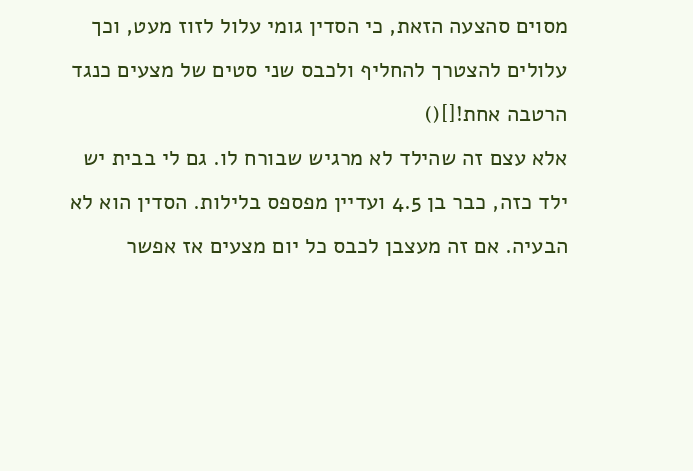מסוים סהצעה הזאת, כי הסדין גומי עלול לזוז מעט, וכך עלולים להצטרך להחליף ולכבס שני סטים של מצעים כנגד הרטבה אחת![]()
אלא עצם זה שהילד לא מרגיש שבורח לו. גם לי בבית יש ילד כזה, כבר בן 4.5 ועדיין מפספס בלילות. הסדין הוא לא הבעיה. אם זה מעצבן לכבס כל יום מצעים אז אפשר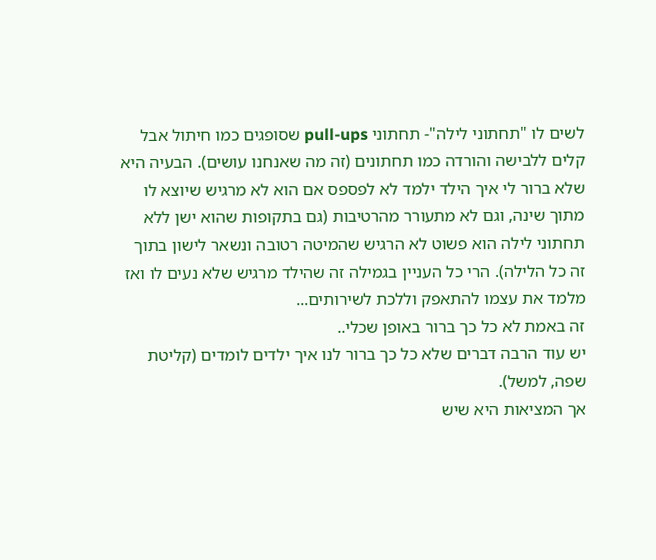לשים לו "תחתוני לילה"- תחתוני pull-ups שסופגים כמו חיתול אבל קלים ללבישה והורדה כמו תחתונים (זה מה שאנחנו עושים). הבעיה היא שלא ברור לי איך הילד ילמד לא לפספס אם הוא לא מרגיש שיוצא לו מתוך שינה, וגם לא מתעורר מהרטיבות (גם בתקופות שהוא ישן ללא תחתוני לילה הוא פשוט לא הרגיש שהמיטה רטובה ונשאר לישון בתוך זה כל הלילה). הרי כל העניין בגמילה זה שהילד מרגיש שלא נעים לו ואז מלמד את עצמו להתאפק וללכת לשירותים...
זה באמת לא כל כך ברור באופן שכלי..
יש עוד הרבה דברים שלא כל כך ברור לנו איך ילדים לומדים (קליטת שפה, למשל).
אך המציאות היא שיש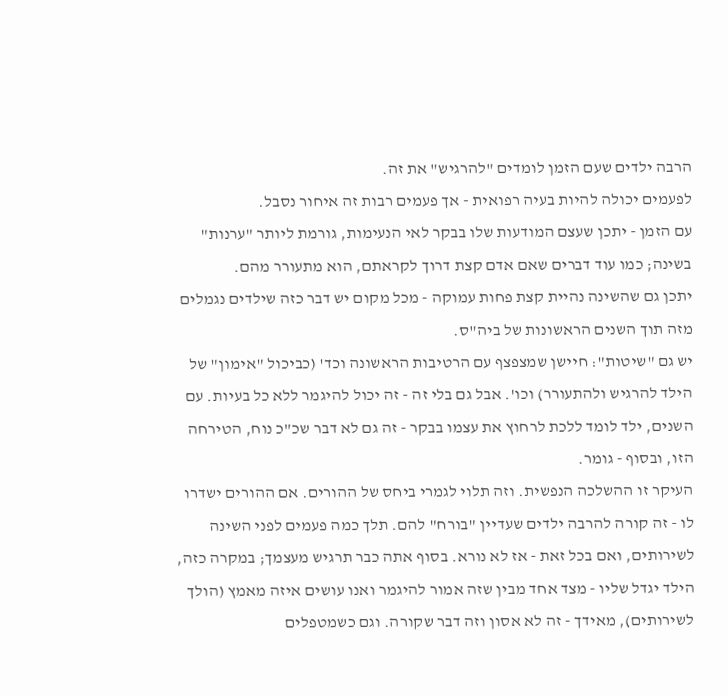הרבה ילדים שעם הזמן לומדים "להרגיש" את זה.
לפעמים יכולה להיות בעיה רפואית - אך פעמים רבות זה איחור נסבל.
עם הזמן - יתכן שעצם המודעות שלו בבקר לאי הנעימות, גורמת ליותר "ערנות" בשינה; כמו עוד דברים שאם אדם קצת דרוך לקראתם, הוא מתעורר מהם.
יתכן גם שהשינה נהיית קצת פחות עמוקה - מכל מקום יש דבר כזה שילדים נגמלים מזה תוך השנים הראשונות של ביה"ס.
יש גם "שיטות": חיישן שמצפצף עם הרטיבות הראשונה וכד' (כביכול "אימון" של הילד להרגיש ולהתעורר) וכו'. אבל גם בלי זה - זה יכול להיגמר ללא כל בעיות. עם השנים, ילד לומד ללכת לרחוץ את עצמו בבקר - זה גם לא דבר שכ"כ נוח, הטירחה הזו, ובסוף - גומר.
העיקר זו ההשלכה הנפשית. וזה תלוי לגמרי ביחס של ההורים. אם ההורים ישדרו לו - זה קורה להרבה ילדים שעדיין "בורח" להם. תלך כמה פעמים לפני השינה לשירותים, ואם בכל זאת - אז לא נורא. בסוף אתה כבר תרגיש מעצמך; במקרה כזה, הילד יגדל שליו - מצד אחד מבין שזה אמור להיגמר ואנו עושים איזה מאמץ (הולך לשירותים), מאידך - זה לא אסון וזה דבר שקורה. וגם כשמטפלים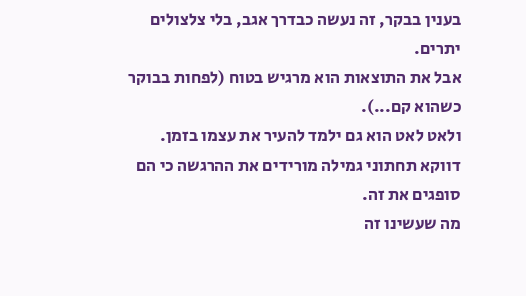בענין בבקר, זה נעשה כבדרך אגב, בלי צלצולים יתרים.
אבל את התוצאות הוא מרגיש בטוח (לפחות בבוקר כשהוא קם...).
ולאט לאט הוא גם ילמד להעיר את עצמו בזמן.
דווקא תחתוני גמילה מורידים את ההרגשה כי הם סופגים את זה.
מה שעשינו זה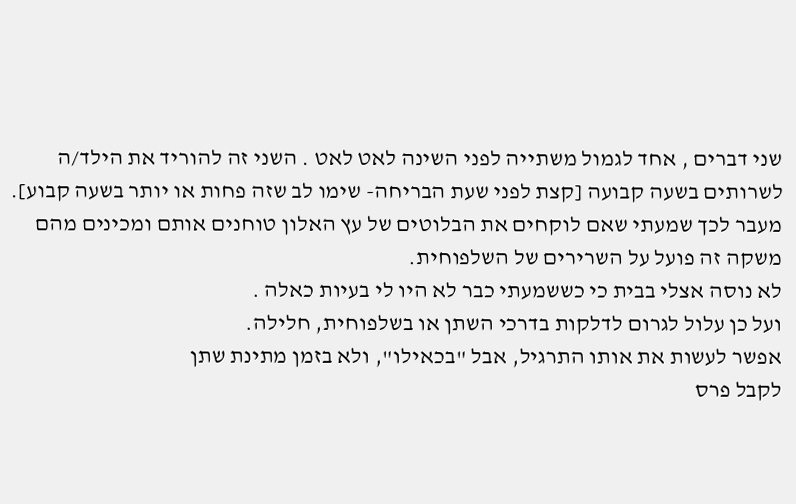שני דברים , אחד לגמול משתייה לפני השינה לאט לאט . השני זה להוריד את הילד/ה לשרותים בשעה קבועה [קצת לפני שעת הבריחה- שימו לב שזה פחות או יותר בשעה קבוע].
מעבר לכך שמעתי שאם לוקחים את הבלוטים של עץ האלון טוחנים אותם ומכינים מהם משקה זה פועל על השרירים של השלפוחית.
לא נוסה אצלי בבית כי כששמעתי כבר לא היו לי בעיות כאלה .
ועל כן עלול לגרום לדלקות בדרכי השתן או בשלפוחית, חלילה.
אפשר לעשות את אותו התרגיל, אבל "בכאילו", ולא בזמן מתינת שתן
לקבל פרס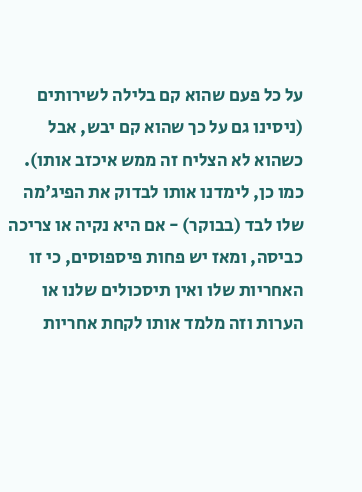על כל פעם שהוא קם בלילה לשירותים (ניסינו גם על כך שהוא קם יבש, אבל כשהוא לא הצליח זה ממש איכזב אותו).
כמו כן, לימדנו אותו לבדוק את הפיג'מה שלו לבד (בבוקר) - אם היא נקיה או צריכה כביסה, ומאז יש פחות פיספוסים, כי זו האחריות שלו ואין תיסכולים שלנו או הערות וזה מלמד אותו לקחת אחריות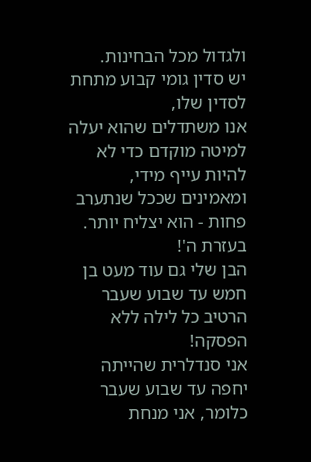ולגדול מכל הבחינות.
יש סדין גומי קבוע מתחת לסדין שלו,
אנו משתדלים שהוא יעלה למיטה מוקדם כדי לא להיות עייף מידי,
ומאמינים שככל שנתערב פחות - הוא יצליח יותר.
בעזרת ה'!
הבן שלי גם עוד מעט בן חמש עד שבוע שעבר הרטיב כל לילה ללא הפסקה!
אני סנדלרית שהייתה יחפה עד שבוע שעבר כלומר, אני מנחת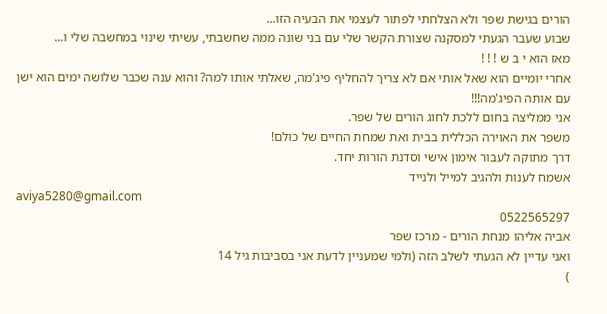הורים בגישת שפר ולא הצלחתי לפתור לעצמי את הבעיה הזו...
שבוע שעבר הגעתי למסקנה שצורת הקשר שלי עם בני שונה ממה שחשבתי, עשיתי שינוי במחשבה שלי ו...
מאז הוא י ב ש ! ! !
אחרי יומיים הוא שאל אותי אם לא צריך להחליף פיג'מה, שאלתי אותו למה? והוא ענה שכבר שלושה ימים הוא ישן עם אותה הפיג'מה!!!
אני ממליצה בחום ללכת לחוג הורים של שפר.
משפר את האוירה הכללית בבית ואת שמחת החיים של כולם!
דרך מתוקה לעבור אימון אישי וסדנת הורות יחד.
אשמח לענות ולהגיב למייל ולנייד
aviya5280@gmail.com
0522565297
אביה אליהו מנחת הורים - מרכז שפר
ואני עדיין לא הגעתי לשלב הזה (ולמי שמעניין לדעת אני בסביבות גיל 14
)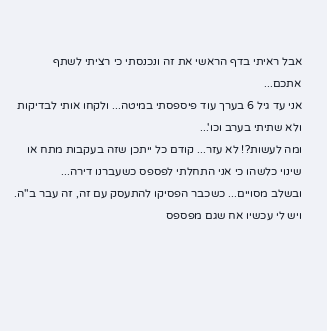אבל ראיתי בדף הראשי את זה ונכנסתי כי רציתי לשתף אתכם...
אני עד גיל 6 בערך עוד פיספסתי במיטה... ולקחו אותי לבדיקות ולא שתיתי בערב וכו'...
ומה לעשות?! לא עזר... קודם כל ייתכן שזה בעקבות מתח או שינוי כלשהו כי אני התחלתי לפספס כשעברנו דירה...
ובשלב מסויים... כשכבר הפסיקו להתעסק עם זה, זה עבר ב"ה.
ויש לי עכשיו אח שגם מפספס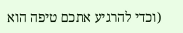(וכדי להרגיע אתכם טיפה הוא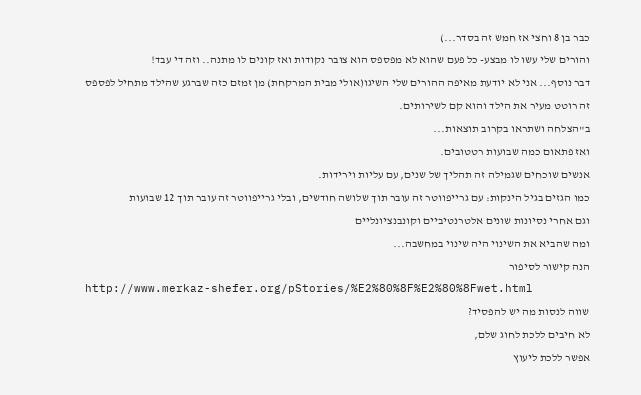כבר בן 8 וחצי אז חמש זה בסדר...)
והורים שלי עשו לו מבצע- כל פעם שהוא לא מפספס הוא צובר נקודות ואז קונים לו מתנה.. וזה די עבד!
דבר נוסף... אני לא יודעת מאיפה ההורים שלי השיגו(אולי מבית המרקחת) מן זמזם כזה שברגע שהילד מתחיל לפספס זה רוטט מעיר את הילד והוא קם לשירותים.
ב"הצלחה ושתראו בקרוב תוצאות...
ואז פתאום כמה שבועות רטטובים.
אנשים שוכחים שגמילה זה תהליך של שנים, עם עליות וירידות.
כמו הגזים בגיל הינקות: עם גרייפווטר זה עובר תוך שלושה חודשים, ובלי גרייפווטר זה עובר תוך 12 שבועות
וגם אחרי נסיונות שונים אלטרנטיביים וקונבנציונליים
ומה שהביא את השינוי היה שינוי במחשבה...
הנה קישור לסיפור
http://www.merkaz-shefer.org/pStories/%E2%80%8F%E2%80%8Fwet.html
שווה לנסות מה יש להפסיד?
לא חיבים ללכת לחוג שלם,
אפשר ללכת ליעוץ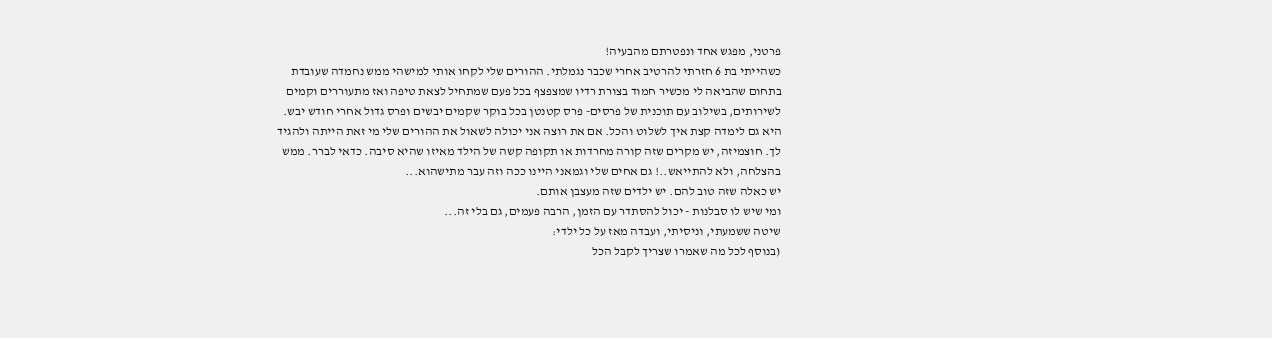פרטני, מפגש אחד ונפטרתם מהבעיה!
כשהייתי בת 6 חזרתי להרטיב אחרי שכבר נגמלתי. ההורים שלי לקחו אותי למישהי ממש נחמדה שעובדת בתחום שהביאה לי מכשיר חמוד בצורת רדיו שמצפצף בכל פעם שמתחיל לצאת טיפה ואז מתעוררים וקמים לשירותים, בשילוב עם תוכנית של פרסים- פרס קטנטן בכל בוקר שקמים יבשים ופרס גדול אחרי חודש יבש. היא גם לימדה קצת איך לשלוט והכל. אם את רוצה אני יכולה לשאול את ההורים שלי מי זאת הייתה ולהגיד לך. חוצמיזה, יש מקרים שזה קורה מחרדות או תקופה קשה של הילד מאיזו שהיא סיבה. כדאי לברר. ממש בהצלחה, ולא להתייאש..! גם אחים שלי וגמאני היינו ככה וזה עבר מתישהוא...
יש כאלה שזה טוב להם. יש ילדים שזה מעצבן אותם.
ומי שיש לו סבלנות - יכול להסתדר עם הזמן, הרבה פעמים, גם בלי זה...
שיטה ששמעתי, וניסיתי, ועבדה מאז על כל ילדי:
(בנוסף לכל מה שאמרו שצריך לקבל הכל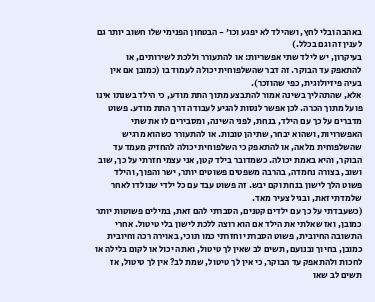באהבה ובלי לחץ, ושהילד לא יפגע וכו' - הבטחון הפנימי שלו חשוב יותר גם לענין זה וגם בכלל.)
בעיקרון, יש לילד שתי אפשריות: או להתעורר וללכת לשירותים, או להתאפק עד הבוקר. זה דבר שהשלפוחית יכולה לעמוד בו (כמובן אם אין בעיה פיזיולוגית, כפי שהוזכר).
אלא, שהתהליך בשינה אמור להתבצע מתוך התת מודע, כי הילד בשנתו אינו פועל מתוך הכרה. לכן אפשר לנסות להגיע לעבודה דרך התת מודע. פשוט מדברים על כך עם הילד, בנחת, לפני השינה, ומסבירים לו את שתי האפשרויות, ושהוא יבחר, שתיהן טובות. או להתעורר כשהוא מרגיש שהשלפוחית מלאה, או להתאפק כי השלפוחית יכולה להחזיק מעמד עד הבוקר, והיא באמת יכולה. כשמדובר בילד קטן, אני עצמי חזרתי על כך, שוב ושוב, בצורה נחמדה, בהרבה משפטים פשוטים יותר, ישר והפוך, והילד פשוט הלך לישון בנחת וקם יבש. זה פשוט עבד עם כל ילדי שנולדו לאחר שלמדתי זאת, ובגיל צעיר מאד.
(כשעבדתי על כך עם ילדים קטנים, הסברתי להם זאת, במילים פשוטות יותר כמובן, ואז שאלתי את הילד אם הוא רוצה ללכת לישון בלי טיטול. אחרי התשובה החיובית, פשוט הסברתי וחזרתי כמו תוכי, באוירה רכה וחיובית כמובן, בחיוך ובנועם, תשים לב שאין לך טיטול, ואתה יכול או לקום בלילה או לחכות ולהתאפק עד הבוקר, כי אין לך טיטול, שמת לב? אין לך טיטול, אז תשים לב שאו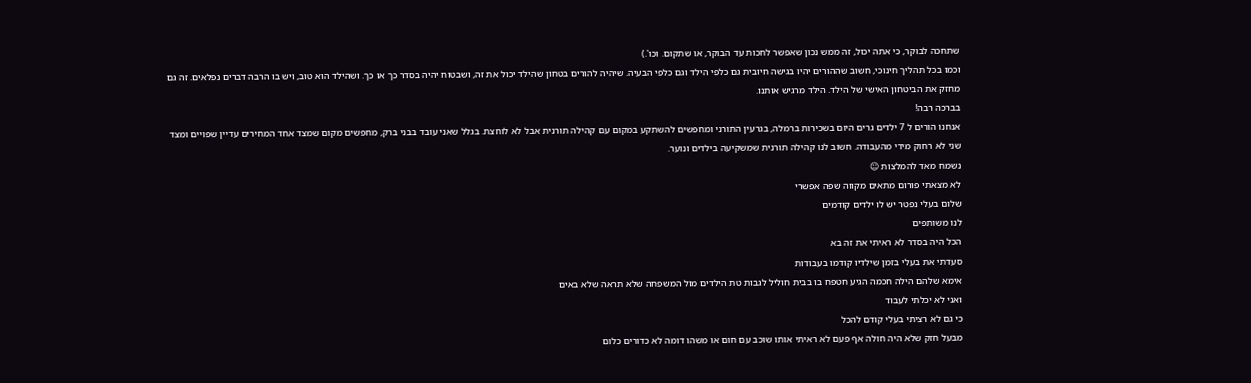שתחכה לבוקר, כי אתה יכול, זה ממש נכון שאפשר לחכות עד הבוקר, או שתקום. וכו'.)
וכמו בכל תהליך חינוכי, חשוב שההורים יהיו בגישה חיובית גם כלפי הילד וגם כלפי הבעיה. שיהיה להורים בטחון שהילד יכול את זה, ושבטוח יהיה בסדר כך או כך. ושהילד הוא טוב, ויש בו הרבה דברים נפלאים. זה גם מחזק את הביטחון האישי של הילד. הילד מרגיש אותנו.
בברכה רבה!
אנחנו הורים ל 7 ילדים גרים היום בשכירות ברמלה, בגרעין התורני ומחפשים להשתקע במקום עם קהילה תורנית אבל לא לוחצת. בגלל שאני עובד בבני ברק, מחפשים מקום שמצד אחד המחירים עדיין שפויים ומצד שני לא רחוק מידי מהעבודה. חשוב לנו קהילה תורנית שמשקיעה בילדים ונוער.
נשמח מאד להמלצות ☺
לא מצאתי פורום מתאים מקווה שפה אפשרי
שלום בעלי נפטר יש לו ילדים קודמים
לנו משותפים
הכל היה בסדר לא ראיתי את זה בא
סעדתי את בעלי בזמן שילדיו קודמו בעבודות
אימא שלהם הילה חכמה הגיע חטפח בו בבית חוליל לגבות טת הילדים מול המשפחה שלא תראה שלא באים
ואני לא יכלתי לעבוד
כי גם לא רציתי בעלי קודם להכל
מבעל חזק שלא היה חולה אף פעם לא ראיתי אותו שוכב עם חום או משהו דומה לא כדורים כלום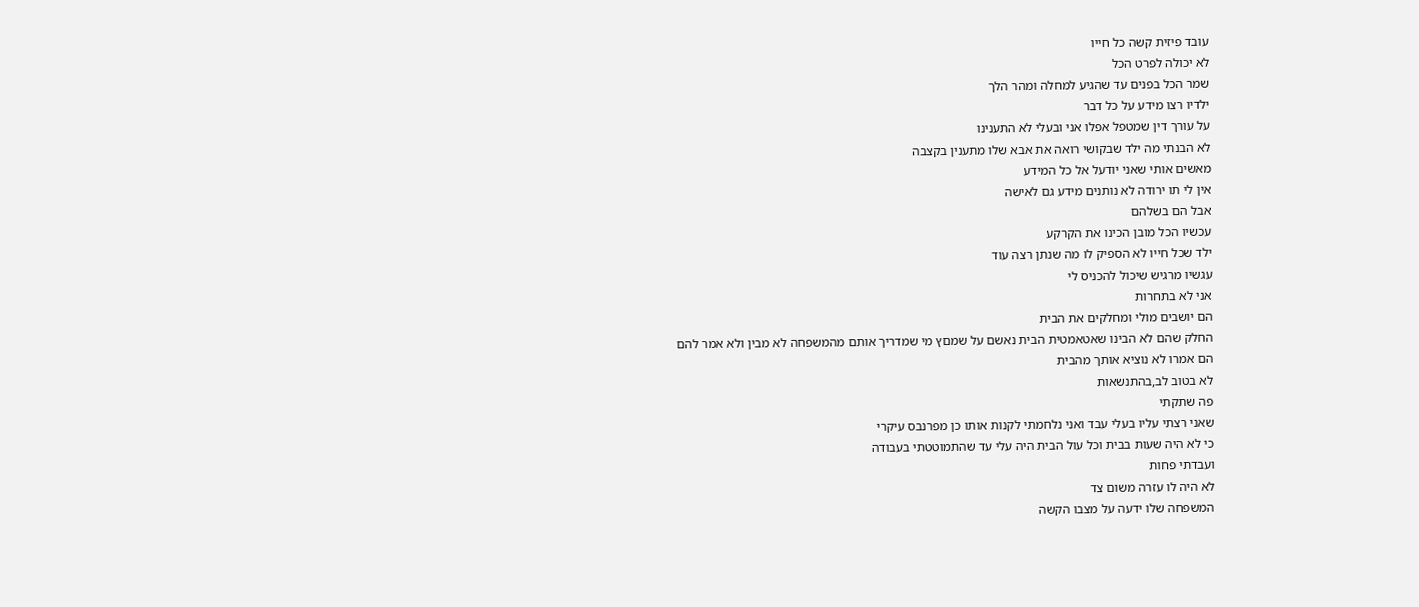עובד פיזית קשה כל חייו
לא יכולה לפרט הכל
שמר הכל בפנים עד שהגיע למחלה ומהר הלך
ילדיו רצו מידע על כל דבר
על עורך דין שמטפל אפלו אני ובעלי לא התענינו
לא הבנתי מה ילד שבקושי רואה את אבא שלו מתענין בקצבה
מאשים אותי שאני יודעל אל כל המידע
אין לי תו ירודה לא נותנים מידע גם לאישה
אבל הם בשלהם
עכשיו הכל מובן הכינו את הקרקע
ילד שכל חייו לא הספיק לו מה שנתן רצה עוד
עגשיו מרגיש שיכול להכניס לי
אני לא בתחרות
הם יושבים מולי ומחלקים את הבית
החלק שהם לא הבינו שאטאמטית הבית נאשם על שמםץ מי שמדריך אותם מהמשפחה לא מבין ולא אמר להם
הם אמרו לא נוציא אותך מהבית
לא בטוב לב,בהתנשאות
פה שתקתי
שאני רצתי עליו בעלי עבד ואני נלחמתי לקנות אותו כן מפרנבס עיקרי
כי לא היה שעות בבית וכל עול הבית היה עלי עד שהתמוטטתי בעבודה
ועבדתי פחות
לא היה לו עזרה משום צד
המשפחה שלו ידעה על מצבו הקשה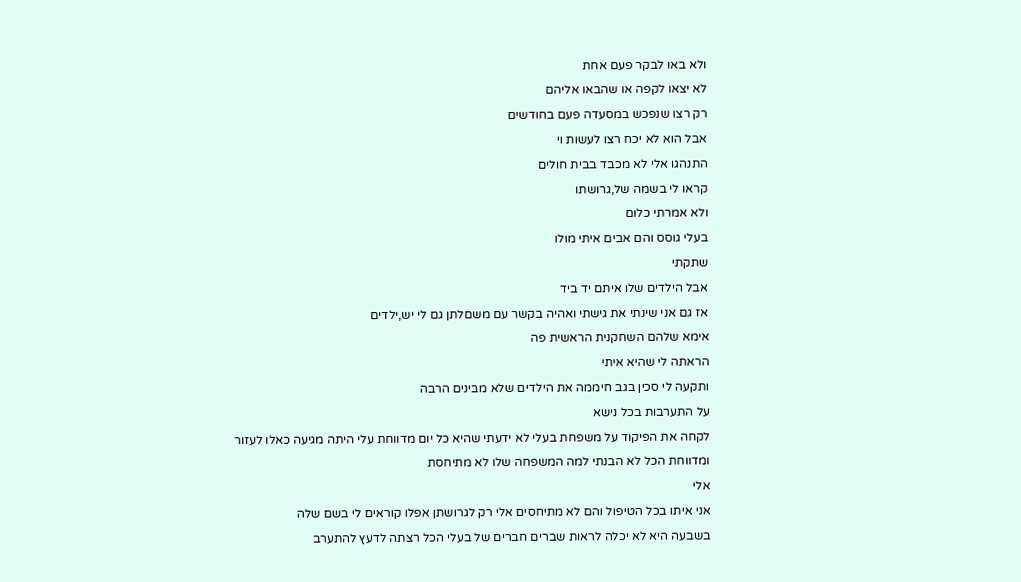ולא באו לבקר פעם אחת
לא יצאו לקפה או שהבאו אליהם
רק רצו שנפכש במסעדה פעם בחודשים
אבל הוא לא יכח רצו לעשות וי
התנהגו אלי לא מכבד בבית חולים
קראו לי בשמה של,גרושתו
ולא אמרתי כלום
בעלי גוסס והם אבים איתי מולו
שתקתי
אבל הילדים שלו איתם יד ביד
אז גם אני שינתי את גישתי ואהיה בקשר עם משםלתן גם לי יש,ילדים
אימא שלהם השחקנית הראשית פה
הראתה לי שהיא איתי
ותקעה לי סכין בגב חיממה את הילדים שלא מבינים הרבה
על התערבות בכל נישא
לקחה את הפיקוד על משפחת בעלי לא ידעתי שהיא כל יום מדווחת עלי היתה מגיעה כאלו לעזור
ומדווחת הכל לא הבנתי למה המשפחה שלו לא מתיחסת
אלי
אני איתו בכל הטיפול והם לא מתיחסים אלי רק לגרושתן אפלו קוראים לי בשם שלה
בשבעה היא לא יכלה לראות שברים חברים של בעלי הכל רצתה לדעץ להתערב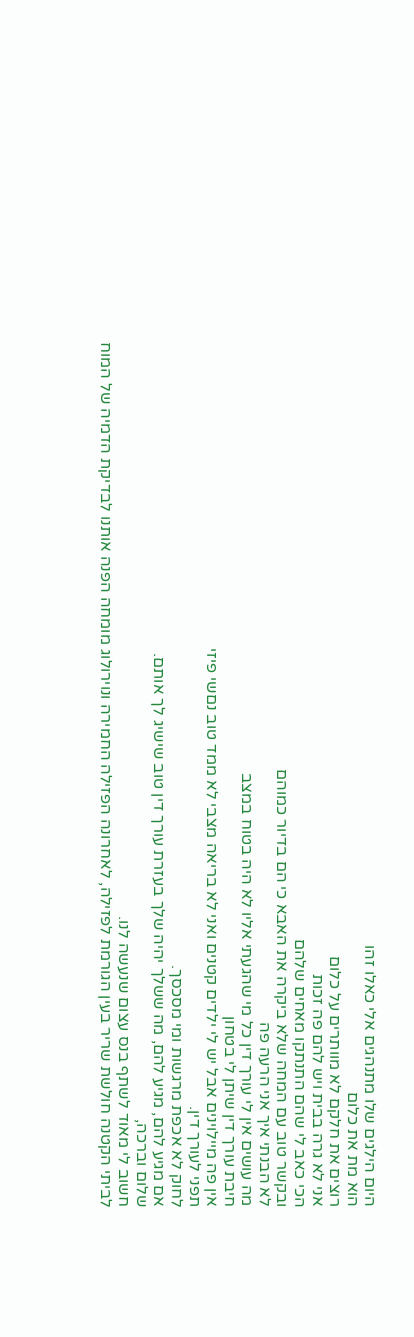היום הילגים שלו מתנהגים אלי כאלו זהו
הוא מת את כלום
רוצים את חלקם לא מוותרים על כלום
אני לא גרה בבית ויש להם פה זכות
הכי כאב לי שהם התנתקו מאחים שלהם
ובקשר טוב עם המחה שלא ביקרה את האבא כי הם בדיור כמוהם
לא הבנתי איך אני הרעה פה
מה עושים אין לי עורך דין כל מי שהגעתי אליו לא היה בטוח במצב
חיבת עורך דין שיתן לי בטחון
אין פה מיילוינים אבל יש לי ילדים קטנים ואני לא בריאה מצבי לא ממד טוב נםשי פיזי
תפני לעורך דין.
לחוק לא אכפת מרגשות ומי מסכסך.
אם מגיע להם, מגיע להם, מה ששלך יהיה שלך בעזרת עורך דין טוב שישיג לך אותם.
שלום וברכה,
חשוב לי מאוד לשתף בנס עצום שנעשה לנו.
לביתי הקטנה חולשת שריר בעין הגורמת לפזילה, לאחרונה הפזילה החמירה ונוירולוג מומחה הפנה אותנו לבדיקת הדמיה של המוח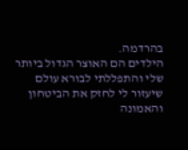בהרדמה.
הילדים הם האוצר הגדול ביותר שלי והתפללתי לבורא עולם שיעזור לי לחזק את הביטחון והאמונה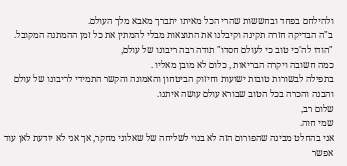ולהילחם בפחד ובחששות שהרי הכל מאיתו יתברך מאבא מלך העולם.
ב"ה הבדיקה חזרה תקינה וקיבלנו את התוצאות מבלי להמתין את כל זמן ההמתנה המקובל.
"הודו לה'כי טוב כי לעולם חסדו" תודה רבה ריבונו של עולם,
כמה חשובה ויקרה הבריאות , כלום לא מובן מאליו .
בתפילה לבשורות טובות ישועות וחיזוק הביטחון והאמונה והקשר התמידי לריבונו של עולם והבנה והכרה בכל הטוב שבורא עולם עושה איתנו.
שלום רב,
שמי חוה.
אני בהחלט מבינה שהפורום הזה לא בנוי לשליחה של שאלוני מחקר, אך אני לא יודעת לאן עוד אפשר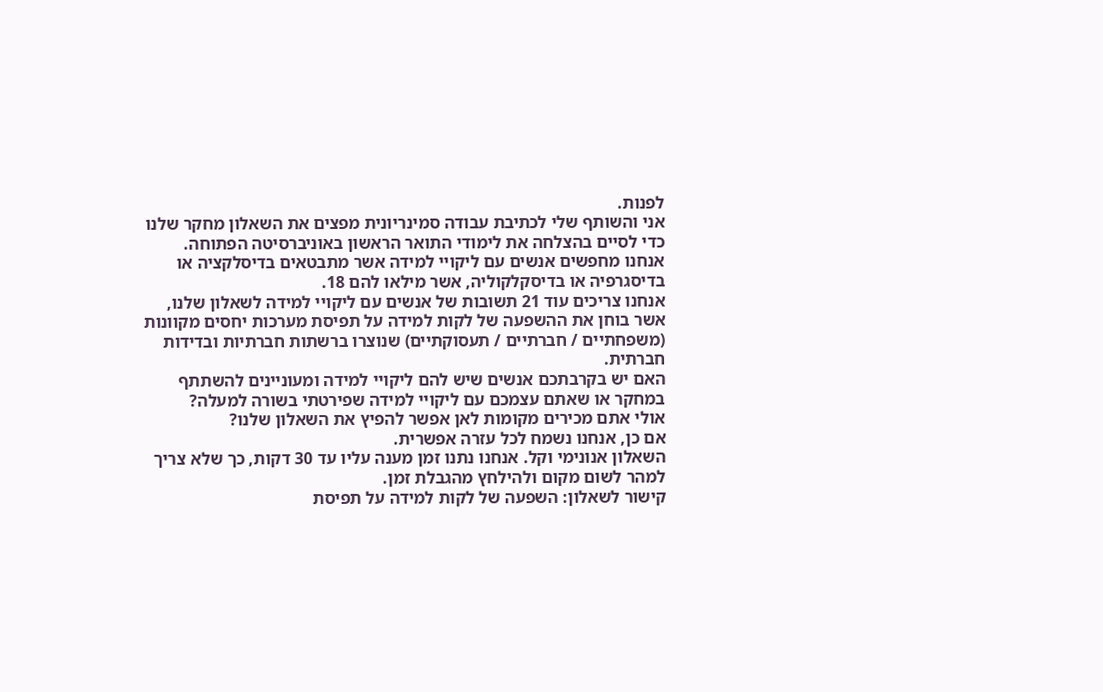לפנות.
אני והשותף שלי לכתיבת עבודה סמינריונית מפצים את השאלון מחקר שלנו כדי לסיים בהצלחה את לימודי התואר הראשון באוניברסיטה הפתוחה.
אנחנו מחפשים אנשים עם ליקויי למידה אשר מתבטאים בדיסלקציה או בדיסגרפיה או בדיסקלקוליה, אשר מילאו להם 18.
אנחנו צריכים עוד 21 תשובות של אנשים עם ליקויי למידה לשאלון שלנו, אשר בוחן את ההשפעה של לקות למידה על תפיסת מערכות יחסים מקוונות (משפחתיים / חברתיים / תעסוקתיים) שנוצרו ברשתות חברתיות ובדידות חברתית.
האם יש בקרבתכם אנשים שיש להם ליקויי למידה ומעוניינים להשתתף במחקר או שאתם עצמכם עם ליקויי למידה שפירטתי בשורה למעלה?
אולי אתם מכירים מקומות לאן אפשר להפיץ את השאלון שלנו?
אם כן, אנחנו נשמח לכל עזרה אפשרית.
השאלון אנונימי וקל. אנחנו נתנו זמן מענה עליו עד 30 דקות, כך שלא צריך למהר לשום מקום ולהילחץ מהגבלת זמן.
קישור לשאלון: השפעה של לקות למידה על תפיסת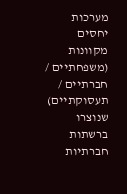מערכות יחסים מקוונות (משפחתיים / חברתיים / תעסוקתיים) שנוצרו ברשתות חברתיות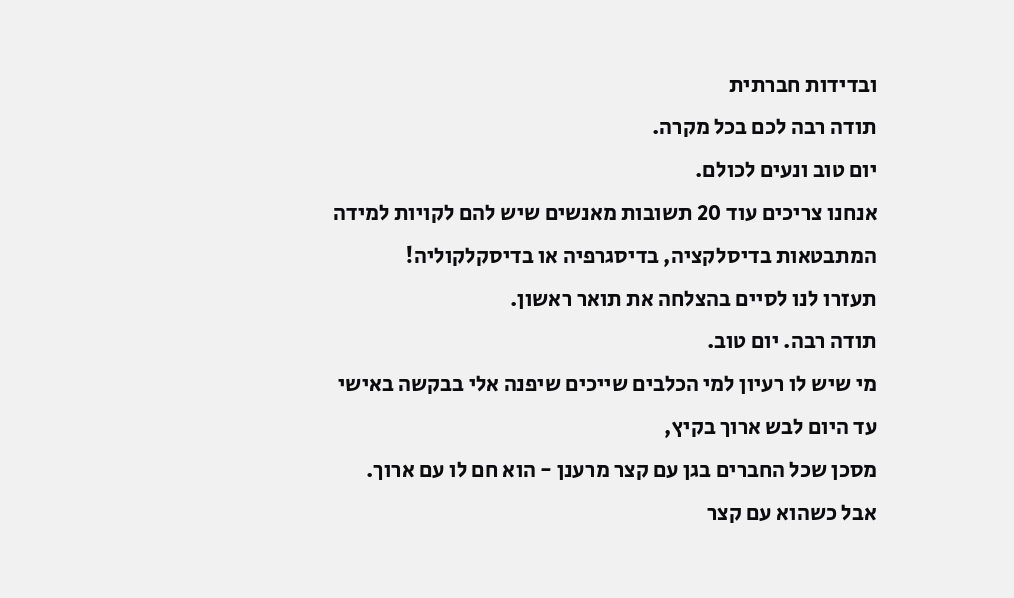ובדידות חברתית
תודה רבה לכם בכל מקרה.
יום טוב ונעים לכולם.
אנחנו צריכים עוד 20 תשובות מאנשים שיש להם לקויות למידה המתבטאות בדיסלקציה, בדיסגרפיה או בדיסקלקוליה!
תעזרו לנו לסיים בהצלחה את תואר ראשון.
תודה רבה. יום טוב.
מי שיש לו רעיון למי הכלבים שייכים שיפנה אלי בבקשה באישי
עד היום לבש ארוך בקיץ,
מסכן שכל החברים בגן עם קצר מרענן - הוא חם לו עם ארוך.
אבל כשהוא עם קצר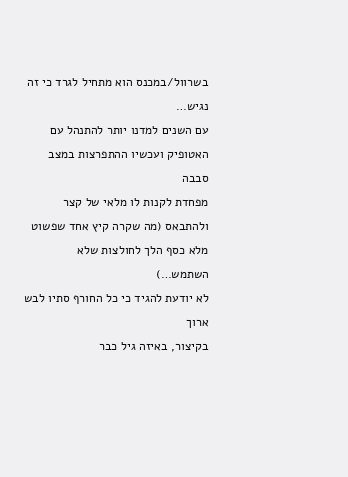בשרוול/במכנס הוא מתחיל לגרד כי זה נגיש…
עם השנים למדנו יותר להתנהל עם האטופיק ועכשיו ההתפרצות במצב סבבה
מפחדת לקנות לו מלאי של קצר ולהתבאס (מה שקרה קיץ אחד שפשוט מלא כסף הלך לחולצות שלא השתמש…)
לא יודעת להגיד כי כל החורף סתיו לבש ארוך
בקיצור, באיזה גיל כבר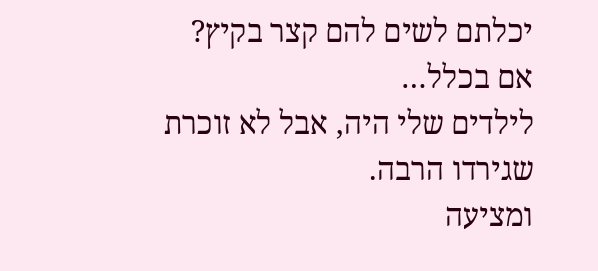יכלתם לשים להם קצר בקיץ? אם בכלל…
לילדים שלי היה, אבל לא זוכרת שגירדו הרבה.
ומציעה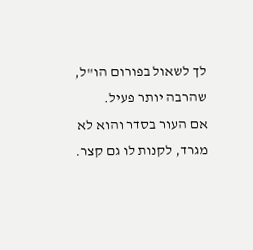לך לשאול בפורום הו"ל, שהרבה יותר פעיל.
אם העור בסדר והוא לא מגרד, לקנות לו גם קצר.